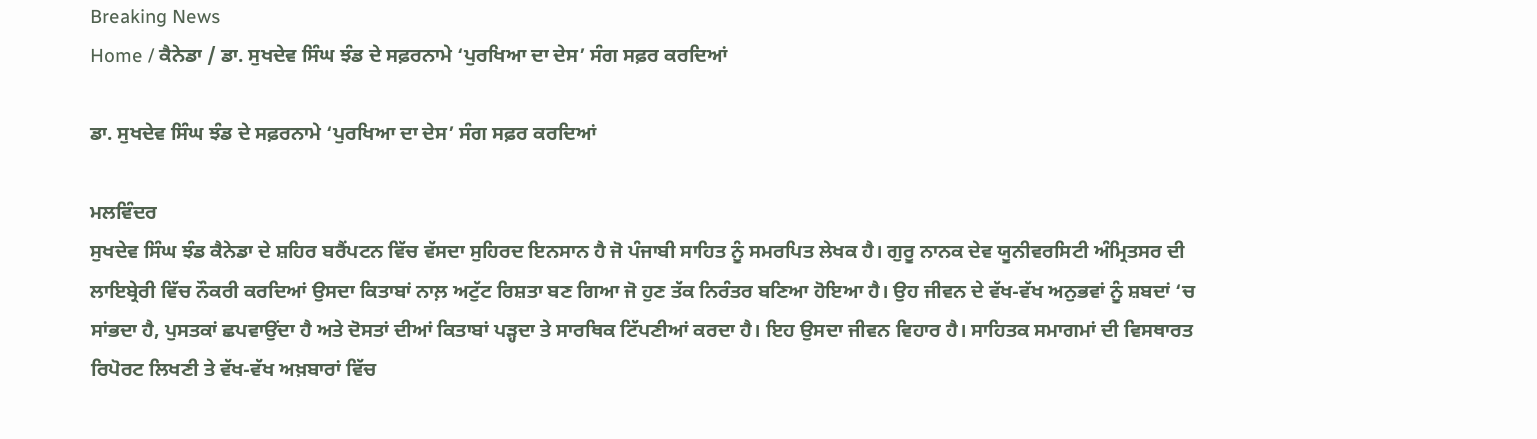Breaking News
Home / ਕੈਨੇਡਾ / ਡਾ. ਸੁਖਦੇਵ ਸਿੰਘ ਝੰਡ ਦੇ ਸਫ਼ਰਨਾਮੇ ‘ਪੁਰਖਿਆ ਦਾ ਦੇਸ’ ਸੰਗ ਸਫ਼ਰ ਕਰਦਿਆਂ

ਡਾ. ਸੁਖਦੇਵ ਸਿੰਘ ਝੰਡ ਦੇ ਸਫ਼ਰਨਾਮੇ ‘ਪੁਰਖਿਆ ਦਾ ਦੇਸ’ ਸੰਗ ਸਫ਼ਰ ਕਰਦਿਆਂ

ਮਲਵਿੰਦਰ
ਸੁਖਦੇਵ ਸਿੰਘ ਝੰਡ ਕੈਨੇਡਾ ਦੇ ਸ਼ਹਿਰ ਬਰੈਂਪਟਨ ਵਿੱਚ ਵੱਸਦਾ ਸੁਹਿਰਦ ਇਨਸਾਨ ਹੈ ਜੋ ਪੰਜਾਬੀ ਸਾਹਿਤ ਨੂੰ ਸਮਰਪਿਤ ਲੇਖਕ ਹੈ। ਗੁਰੂ ਨਾਨਕ ਦੇਵ ਯੂਨੀਵਰਸਿਟੀ ਅੰਮ੍ਰਿਤਸਰ ਦੀ ਲਾਇਬ੍ਰੇਰੀ ਵਿੱਚ ਨੌਕਰੀ ਕਰਦਿਆਂ ਉਸਦਾ ਕਿਤਾਬਾਂ ਨਾਲ਼ ਅਟੁੱਟ ਰਿਸ਼ਤਾ ਬਣ ਗਿਆ ਜੋ ਹੁਣ ਤੱਕ ਨਿਰੰਤਰ ਬਣਿਆ ਹੋਇਆ ਹੈ। ਉਹ ਜੀਵਨ ਦੇ ਵੱਖ-ਵੱਖ ਅਨੁਭਵਾਂ ਨੂੰ ਸ਼ਬਦਾਂ ‘ਚ ਸਾਂਭਦਾ ਹੈ, ਪੁਸਤਕਾਂ ਛਪਵਾਉਂਦਾ ਹੈ ਅਤੇ ਦੋਸਤਾਂ ਦੀਆਂ ਕਿਤਾਬਾਂ ਪੜ੍ਹਦਾ ਤੇ ਸਾਰਥਿਕ ਟਿੱਪਣੀਆਂ ਕਰਦਾ ਹੈ। ਇਹ ਉਸਦਾ ਜੀਵਨ ਵਿਹਾਰ ਹੈ। ਸਾਹਿਤਕ ਸਮਾਗਮਾਂ ਦੀ ਵਿਸਥਾਰਤ ਰਿਪੋਰਟ ਲਿਖਣੀ ਤੇ ਵੱਖ-ਵੱਖ ਅਖ਼ਬਾਰਾਂ ਵਿੱਚ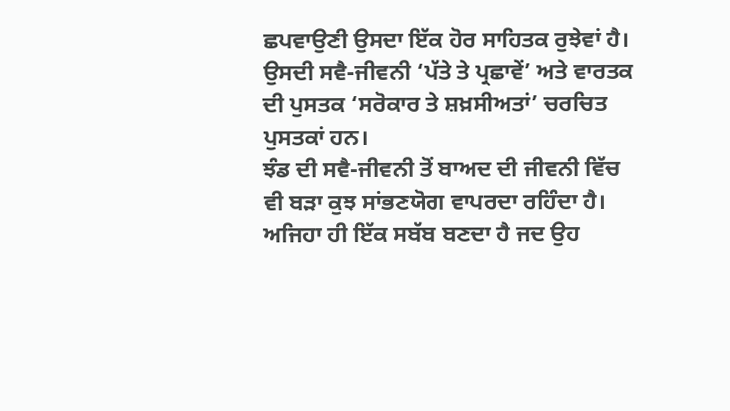ਛਪਵਾਉਣੀ ਉਸਦਾ ਇੱਕ ਹੋਰ ਸਾਹਿਤਕ ਰੁਝੇਵਾਂ ਹੈ। ਉਸਦੀ ਸਵੈ-ਜੀਵਨੀ ‘ਪੱਤੇ ਤੇ ਪ੍ਰਛਾਵੇਂ’ ਅਤੇ ਵਾਰਤਕ ਦੀ ਪੁਸਤਕ ‘ਸਰੋਕਾਰ ਤੇ ਸ਼ਖ਼ਸੀਅਤਾਂ’ ਚਰਚਿਤ ਪੁਸਤਕਾਂ ਹਨ।
ਝੰਡ ਦੀ ਸਵੈ-ਜੀਵਨੀ ਤੋਂ ਬਾਅਦ ਦੀ ਜੀਵਨੀ ਵਿੱਚ ਵੀ ਬੜਾ ਕੁਝ ਸਾਂਭਣਯੋਗ ਵਾਪਰਦਾ ਰਹਿੰਦਾ ਹੈ। ਅਜਿਹਾ ਹੀ ਇੱਕ ਸਬੱਬ ਬਣਦਾ ਹੈ ਜਦ ਉਹ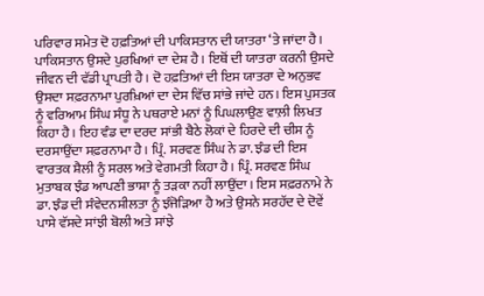ਪਰਿਵਾਰ ਸਮੇਤ ਦੋ ਹਫ਼ਤਿਆਂ ਦੀ ਪਾਕਿਸਤਾਨ ਦੀ ਯਾਤਰਾ ‘ਤੇ ਜਾਂਦਾ ਹੈ। ਪਾਕਿਸਤਾਨ ਉਸਦੇ ਪੁਰਖਿਆਂ ਦਾ ਦੇਸ਼ ਹੈ। ਇਥੋਂ ਦੀ ਯਾਤਰਾ ਕਰਨੀ ਉਸਦੇ ਜੀਵਨ ਦੀ ਵੱਡੀ ਪ੍ਰਾਪਤੀ ਹੈ। ਦੋ ਹਫ਼ਤਿਆਂ ਦੀ ਇਸ ਯਾਤਰਾ ਦੇ ਅਨੁਭਵ ਉਸਦਾ ਸਫ਼ਰਨਾਮਾ ਪੁਰਖ਼ਿਆਂ ਦਾ ਦੇਸ ਵਿੱਚ ਸਾਂਭੇ ਜਾਂਦੇ ਹਨ। ਇਸ ਪੁਸਤਕ ਨੂੰ ਵਰਿਆਮ ਸਿੰਘ ਸੰਧੂ ਨੇ ਪਥਰਾਏ ਮਨਾਂ ਨੂੰ ਪਿਘਲਾਉਣ ਵਾਲ਼ੀ ਲਿਖਤ ਕਿਹਾ ਹੈ। ਇਹ ਵੰਡ ਦਾ ਦਰਦ ਸਾਂਭੀ ਬੈਠੇ ਲੋਕਾਂ ਦੇ ਹਿਰਦੇ ਦੀ ਚੀਸ ਨੂੰ ਦਰਸਾਉਂਦਾ ਸਫ਼ਰਨਾਮਾ ਹੈ। ਪ੍ਰਿੰ. ਸਰਵਣ ਸਿੰਘ ਨੇ ਡਾ. ਝੰਡ ਦੀ ਇਸ ਵਾਰਤਕ ਸ਼ੈਲੀ ਨੂੰ ਸਰਲ ਅਤੇ ਵੇਗਮਤੀ ਕਿਹਾ ਹੈ। ਪ੍ਰਿੰ. ਸਰਵਣ ਸਿੰਘ ਮੁਤਾਬਕ ਝੰਡ ਆਪਣੀ ਭਾਸ਼ਾ ਨੂੰ ਤੜਕਾ ਨਹੀਂ ਲਾਉਂਦਾ। ਇਸ ਸਫ਼ਰਨਾਮੇ ਨੇ ਡਾ. ਝੰਡ ਦੀ ਸੰਵੇਦਨਸ਼ੀਲਤਾ ਨੂੰ ਝੰਜੋੜਿਆ ਹੈ ਅਤੇ ਉਸਨੇ ਸਰਹੱਦ ਦੇ ਦੋਵੇਂ ਪਾਸੇ ਵੱਸਦੇ ਸਾਂਝੀ ਬੋਲੀ ਅਤੇ ਸਾਂਝੇ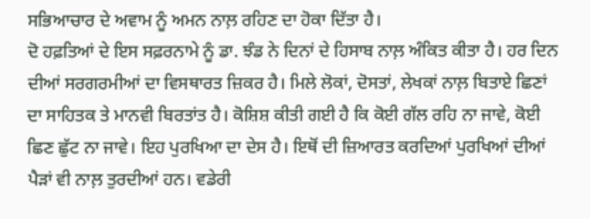ਸਭਿਆਚਾਰ ਦੇ ਅਵਾਮ ਨੂੰ ਅਮਨ ਨਾਲ਼ ਰਹਿਣ ਦਾ ਹੋਕਾ ਦਿੱਤਾ ਹੈ।
ਦੋ ਹਫ਼ਤਿਆਂ ਦੇ ਇਸ ਸਫ਼ਰਨਾਮੇ ਨੂੰ ਡਾ. ਝੰਡ ਨੇ ਦਿਨਾਂ ਦੇ ਹਿਸਾਬ ਨਾਲ਼ ਅੰਕਿਤ ਕੀਤਾ ਹੈ। ਹਰ ਦਿਨ ਦੀਆਂ ਸਰਗਰਮੀਆਂ ਦਾ ਵਿਸਥਾਰਤ ਜ਼ਿਕਰ ਹੈ। ਮਿਲੇ ਲੋਕਾਂ, ਦੋਸਤਾਂ, ਲੇਖਕਾਂ ਨਾਲ਼ ਬਿਤਾਏ ਛਿਣਾਂ ਦਾ ਸਾਹਿਤਕ ਤੇ ਮਾਨਵੀ ਬਿਰਤਾਂਤ ਹੈ। ਕੋਸ਼ਿਸ਼ ਕੀਤੀ ਗਈ ਹੈ ਕਿ ਕੋਈ ਗੱਲ ਰਹਿ ਨਾ ਜਾਵੇ, ਕੋਈ ਛਿਣ ਛੁੱਟ ਨਾ ਜਾਵੇ। ਇਹ ਪੁਰਖਿਆ ਦਾ ਦੇਸ ਹੈ। ਇਥੋਂ ਦੀ ਜ਼ਿਆਰਤ ਕਰਦਿਆਂ ਪੁਰਖਿਆਂ ਦੀਆਂ ਪੈੜਾਂ ਵੀ ਨਾਲ਼ ਤੁਰਦੀਆਂ ਹਨ। ਵਡੇਰੀ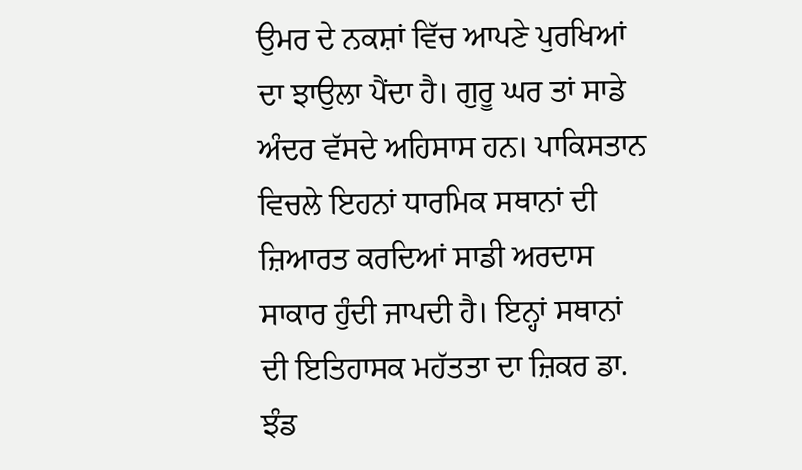ਉਮਰ ਦੇ ਨਕਸ਼ਾਂ ਵਿੱਚ ਆਪਣੇ ਪੁਰਖਿਆਂ ਦਾ ਝਾਉਲਾ ਪੈਂਦਾ ਹੈ। ਗੁਰੂ ਘਰ ਤਾਂ ਸਾਡੇ ਅੰਦਰ ਵੱਸਦੇ ਅਹਿਸਾਸ ਹਨ। ਪਾਕਿਸਤਾਨ ਵਿਚਲੇ ਇਹਨਾਂ ਧਾਰਮਿਕ ਸਥਾਨਾਂ ਦੀ ਜ਼ਿਆਰਤ ਕਰਦਿਆਂ ਸਾਡੀ ਅਰਦਾਸ ਸਾਕਾਰ ਹੁੰਦੀ ਜਾਪਦੀ ਹੈ। ਇਨ੍ਹਾਂ ਸਥਾਨਾਂ ਦੀ ਇਤਿਹਾਸਕ ਮਹੱਤਤਾ ਦਾ ਜ਼ਿਕਰ ਡਾ. ਝੰਡ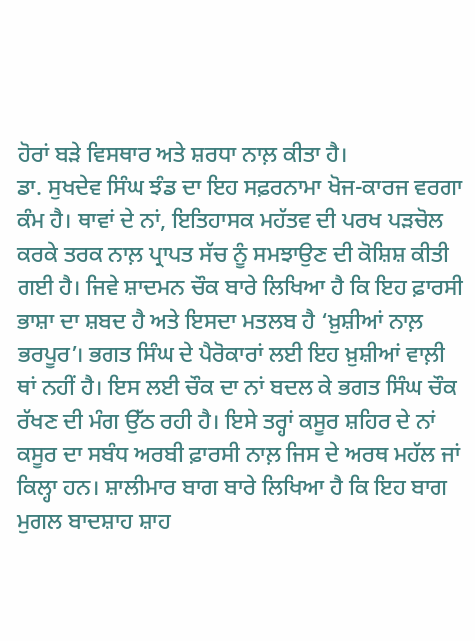ਹੋਰਾਂ ਬੜੇ ਵਿਸਥਾਰ ਅਤੇ ਸ਼ਰਧਾ ਨਾਲ਼ ਕੀਤਾ ਹੈ।
ਡਾ. ਸੁਖਦੇਵ ਸਿੰਘ ਝੰਡ ਦਾ ਇਹ ਸਫ਼ਰਨਾਮਾ ਖੋਜ-ਕਾਰਜ ਵਰਗਾ ਕੰਮ ਹੈ। ਥਾਵਾਂ ਦੇ ਨਾਂ, ਇਤਿਹਾਸਕ ਮਹੱਤਵ ਦੀ ਪਰਖ ਪੜਚੋਲ ਕਰਕੇ ਤਰਕ ਨਾਲ਼ ਪ੍ਰਾਪਤ ਸੱਚ ਨੂੰ ਸਮਝਾਉਣ ਦੀ ਕੋਸ਼ਿਸ਼ ਕੀਤੀ ਗਈ ਹੈ। ਜਿਵੇ ਸ਼ਾਦਮਨ ਚੌਕ ਬਾਰੇ ਲਿਖਿਆ ਹੈ ਕਿ ਇਹ ਫ਼ਾਰਸੀ ਭਾਸ਼ਾ ਦਾ ਸ਼ਬਦ ਹੈ ਅਤੇ ਇਸਦਾ ਮਤਲਬ ਹੈ ‘ਖ਼ੁਸ਼ੀਆਂ ਨਾਲ਼ ਭਰਪੂਰ’। ਭਗਤ ਸਿੰਘ ਦੇ ਪੈਰੋਕਾਰਾਂ ਲਈ ਇਹ ਖ਼ੁਸ਼ੀਆਂ ਵਾਲ਼ੀ ਥਾਂ ਨਹੀਂ ਹੈ। ਇਸ ਲਈ ਚੌਕ ਦਾ ਨਾਂ ਬਦਲ ਕੇ ਭਗਤ ਸਿੰਘ ਚੌਕ ਰੱਖਣ ਦੀ ਮੰਗ ਉੱਠ ਰਹੀ ਹੈ। ਇਸੇ ਤਰ੍ਹਾਂ ਕਸੂਰ ਸ਼ਹਿਰ ਦੇ ਨਾਂ ਕਸੂਰ ਦਾ ਸਬੰਧ ਅਰਬੀ ਫ਼ਾਰਸੀ ਨਾਲ਼ ਜਿਸ ਦੇ ਅਰਥ ਮਹੱਲ ਜਾਂ ਕਿਲ੍ਹਾ ਹਨ। ਸ਼ਾਲੀਮਾਰ ਬਾਗ ਬਾਰੇ ਲਿਖਿਆ ਹੈ ਕਿ ਇਹ ਬਾਗ ਮੁਗਲ ਬਾਦਸ਼ਾਹ ਸ਼ਾਹ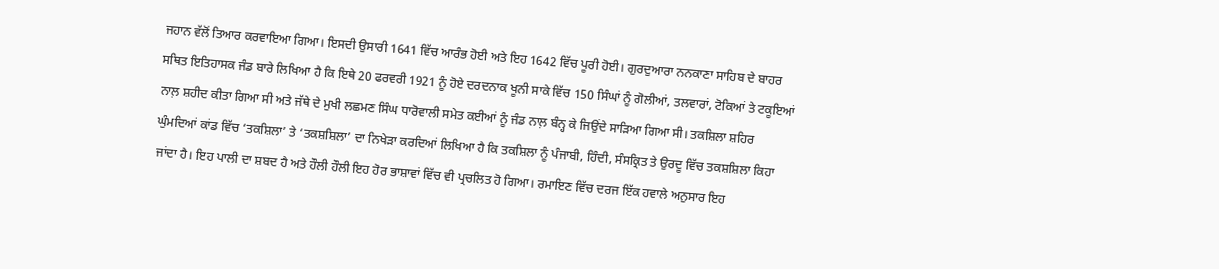ਜਹਾਨ ਵੱਲੋਂ ਤਿਆਰ ਕਰਵਾਇਆ ਗਿਆ। ਇਸਦੀ ਉਸਾਰੀ 1641 ਵਿੱਚ ਆਰੰਭ ਹੋਈ ਅਤੇ ਇਹ 1642 ਵਿੱਚ ਪੂਰੀ ਹੋਈ। ਗੁਰਦੁਆਰਾ ਨਨਕਾਣਾ ਸਾਹਿਬ ਦੇ ਬਾਹਰ ਸਥਿਤ ਇਤਿਹਾਸਕ ਜੰਡ ਬਾਰੇ ਲਿਖਿਆ ਹੈ ਕਿ ਇਥੇ 20 ਫਰਵਰੀ 1921 ਨੂੰ ਹੋਏ ਦਰਦਨਾਕ ਖੂਨੀ ਸਾਕੇ ਵਿੱਚ 150 ਸਿੰਘਾਂ ਨੂੰ ਗੋਲੀਆਂ, ਤਲਵਾਰਾਂ, ਟੋਕਿਆਂ ਤੇ ਟਕੂਇਆਂ ਨਾਲ਼ ਸ਼ਹੀਦ ਕੀਤਾ ਗਿਆ ਸੀ ਅਤੇ ਜੱਥੇ ਦੇ ਮੁਖੀ ਲਛਮਣ ਸਿੰਘ ਧਾਰੋਵਾਲੀ ਸਮੇਤ ਕਈਆਂ ਨੂੰ ਜੰਡ ਨਾਲ਼ ਬੰਨ੍ਹ ਕੇ ਜਿਉਂਦੇ ਸਾੜਿਆ ਗਿਆ ਸੀ। ਤਕਸ਼ਿਲਾ ਸ਼ਹਿਰ ਘੁੰਮਦਿਆਂ ਕਾਂਡ ਵਿੱਚ ‘ਤਕਸ਼ਿਲਾ’ ਤੇ ‘ਤਕਸ਼ਸ਼ਿਲਾ’ ਦਾ ਨਿਖੇੜਾ ਕਰਦਿਆਂ ਲਿਖਿਆ ਹੈ ਕਿ ਤਕਸ਼ਿਲਾ ਨੂੰ ਪੰਜਾਬੀ, ਹਿੰਦੀ, ਸੰਸਕ੍ਰਿਤ ਤੇ ਉਰਦੂ ਵਿੱਚ ਤਕਸ਼ਸ਼ਿਲਾ ਕਿਹਾ ਜਾਂਦਾ ਹੈ। ਇਹ ਪਾਲੀ ਦਾ ਸ਼ਬਦ ਹੈ ਅਤੇ ਹੌਲੀ ਹੌਲੀ ਇਹ ਹੋਰ ਭਾਸ਼ਾਵਾਂ ਵਿੱਚ ਵੀ ਪ੍ਰਚਲਿਤ ਹੋ ਗਿਆ। ਰਮਾਇਣ ਵਿੱਚ ਦਰਜ ਇੱਕ ਹਵਾਲੇ ਅਨੁਸਾਰ ਇਹ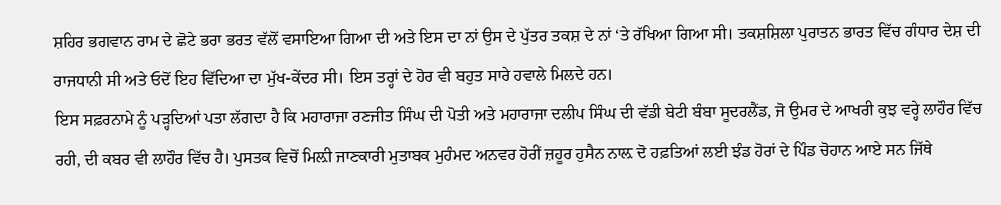ਸ਼ਹਿਰ ਭਗਵਾਨ ਰਾਮ ਦੇ ਛੋਟੇ ਭਰਾ ਭਰਤ ਵੱਲੋਂ ਵਸਾਇਆ ਗਿਆ ਦੀ ਅਤੇ ਇਸ ਦਾ ਨਾਂ ਉਸ ਦੇ ਪੁੱਤਰ ਤਕਸ਼ ਦੇ ਨਾਂ ‘ਤੇ ਰੱਖਿਆ ਗਿਆ ਸੀ। ਤਕਸ਼ਸ਼ਿਲਾ ਪੁਰਾਤਨ ਭਾਰਤ ਵਿੱਚ ਗੰਧਾਰ ਦੇਸ਼ ਦੀ ਰਾਜਧਾਨੀ ਸੀ ਅਤੇ ਓਦੋਂ ਇਹ ਵਿੱਦਿਆ ਦਾ ਮੁੱਖ-ਕੇਂਦਰ ਸੀ। ਇਸ ਤਰ੍ਹਾਂ ਦੇ ਹੋਰ ਵੀ ਬਹੁਤ ਸਾਰੇ ਹਵਾਲੇ ਮਿਲਦੇ ਹਨ।
ਇਸ ਸਫ਼ਰਨਾਮੇ ਨੂੰ ਪੜ੍ਹਦਿਆਂ ਪਤਾ ਲੱਗਦਾ ਹੈ ਕਿ ਮਹਾਰਾਜਾ ਰਣਜੀਤ ਸਿੰਘ ਦੀ ਪੋਤੀ ਅਤੇ ਮਹਾਰਾਜਾ ਦਲੀਪ ਸਿੰਘ ਦੀ ਵੱਡੀ ਬੇਟੀ ਬੰਬਾ ਸੂਦਰਲੈਂਡ, ਜੋ ਉਮਰ ਦੇ ਆਖਰੀ ਕੁਝ ਵਰ੍ਹੇ ਲਾਹੌਰ ਵਿੱਚ ਰਹੀ, ਦੀ ਕਬਰ ਵੀ ਲਾਹੌਰ ਵਿੱਚ ਹੈ। ਪੁਸਤਕ ਵਿਚੋਂ ਮਿਲ਼ੀ ਜਾਣਕਾਰੀ ਮੁਤਾਬਕ ਮੁਹੰਮਦ ਅਨਵਰ ਹੋਰੀਂ ਜ਼ਹੂਰ ਹੁਸੈਨ ਨਾਲ਼ ਦੋ ਹਫ਼ਤਿਆਂ ਲਈ ਝੰਡ ਹੋਰਾਂ ਦੇ ਪਿੰਡ ਚੋਹਾਨ ਆਏ ਸਨ ਜਿੱਥੇ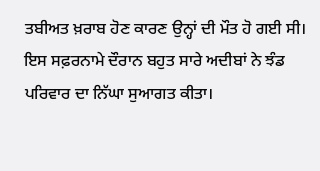ਤਬੀਅਤ ਖ਼ਰਾਬ ਹੋਣ ਕਾਰਣ ਉਨ੍ਹਾਂ ਦੀ ਮੌਤ ਹੋ ਗਈ ਸੀ। ਇਸ ਸਫ਼ਰਨਾਮੇ ਦੌਰਾਨ ਬਹੁਤ ਸਾਰੇ ਅਦੀਬਾਂ ਨੇ ਝੰਡ ਪਰਿਵਾਰ ਦਾ ਨਿੱਘਾ ਸੁਆਗਤ ਕੀਤਾ।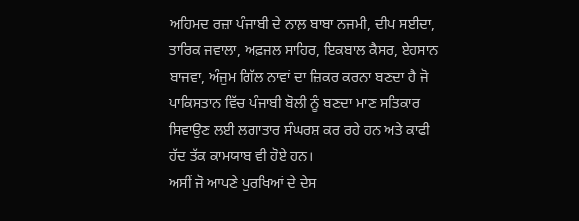ਅਹਿਮਦ ਰਜ਼ਾ ਪੰਜਾਬੀ ਦੇ ਨਾਲ਼ ਬਾਬਾ ਨਜਮੀ, ਦੀਪ ਸਈਦਾ, ਤਾਰਿਕ ਜਵਾਲਾ, ਅਫ਼ਜਲ ਸਾਹਿਰ, ਇਕਬਾਲ ਕੈਸਰ, ਏਹਸਾਨ ਬਾਜਵਾ, ਅੰਜੁਮ ਗਿੱਲ ਨਾਵਾਂ ਦਾ ਜ਼ਿਕਰ ਕਰਨਾ ਬਣਦਾ ਹੈ ਜੋ ਪਾਕਿਸਤਾਨ ਵਿੱਚ ਪੰਜਾਬੀ ਬੋਲੀ ਨੂੰ ਬਣਦਾ ਮਾਣ ਸਤਿਕਾਰ ਸਿਵਾਉਣ ਲਈ ਲਗਾਤਾਰ ਸੰਘਰਸ਼ ਕਰ ਰਹੇ ਹਨ ਅਤੇ ਕਾਫੀ ਹੱਦ ਤੱਕ ਕਾਮਯਾਬ ਵੀ ਹੋਏ ਹਨ।
ਅਸੀਂ ਜੋ ਆਪਣੇ ਪੁਰਖਿਆਂ ਦੇ ਦੇਸ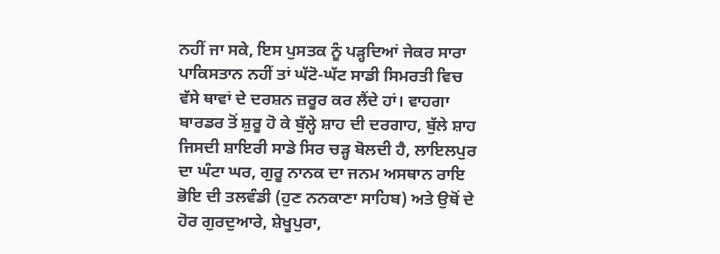ਨਹੀਂ ਜਾ ਸਕੇ, ਇਸ ਪੁਸਤਕ ਨੂੰ ਪੜ੍ਹਦਿਆਂ ਜੇਕਰ ਸਾਰਾ ਪਾਕਿਸਤਾਨ ਨਹੀਂ ਤਾਂ ਘੱਟੋ-ਘੱਟ ਸਾਡੀ ਸਿਮਰਤੀ ਵਿਚ ਵੱਸੇ ਥਾਵਾਂ ਦੇ ਦਰਸ਼ਨ ਜ਼ਰੂਰ ਕਰ ਲੈਂਦੇ ਹਾਂ। ਵਾਹਗਾ ਬਾਰਡਰ ਤੋਂ ਸ਼ੁਰੂ ਹੋ ਕੇ ਬੁੱਲ੍ਹੇ ਸ਼ਾਹ ਦੀ ਦਰਗਾਹ, ਬੁੱਲੇ ਸ਼ਾਹ ਜਿਸਦੀ ਸ਼ਾਇਰੀ ਸਾਡੇ ਸਿਰ ਚੜ੍ਹ ਬੋਲਦੀ ਹੈ, ਲਾਇਲਪੁਰ ਦਾ ਘੰਟਾ ਘਰ, ਗੁਰੂ ਨਾਨਕ ਦਾ ਜਨਮ ਅਸਥਾਨ ਰਾਇ ਭੋਇ ਦੀ ਤਲਵੰਡੀ (ਹੁਣ ਨਨਕਾਣਾ ਸਾਹਿਬ) ਅਤੇ ਉਥੋਂ ਦੇ ਹੋਰ ਗੁਰਦੁਆਰੇ, ਸ਼ੇਖੂਪੁਰਾ,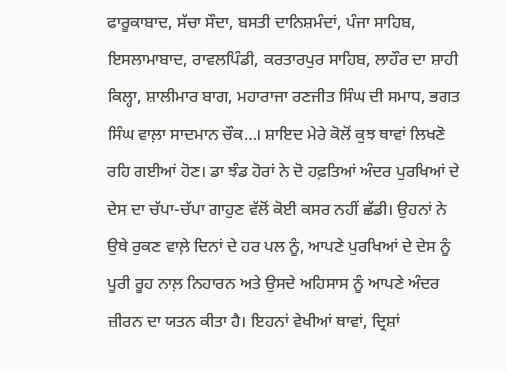ਫਾਰੂਕਾਬਾਦ, ਸੱਚਾ ਸੌਦਾ, ਬਸਤੀ ਦਾਨਿਸ਼ਮੰਦਾਂ, ਪੰਜਾ ਸਾਹਿਬ, ਇਸਲਾਮਾਬਾਦ, ਰਾਵਲਪਿੰਡੀ, ਕਰਤਾਰਪੁਰ ਸਾਹਿਬ, ਲਾਹੌਰ ਦਾ ਸ਼ਾਹੀ ਕਿਲ੍ਹਾ, ਸ਼ਾਲੀਮਾਰ ਬਾਗ, ਮਹਾਰਾਜਾ ਰਣਜੀਤ ਸਿੰਘ ਦੀ ਸਮਾਧ, ਭਗਤ ਸਿੰਘ ਵਾਲ਼ਾ ਸਾਦਮਾਨ ਚੌਕ…। ਸ਼ਾਇਦ ਮੇਰੇ ਕੋਲੋਂ ਕੁਝ ਥਾਵਾਂ ਲਿਖਣੋ ਰਹਿ ਗਈਆਂ ਹੋਣ। ਡਾ ਝੰਡ ਹੋਰਾਂ ਨੇ ਦੋ ਹਫ਼ਤਿਆਂ ਅੰਦਰ ਪੁਰਖਿਆਂ ਦੇ ਦੇਸ ਦਾ ਚੱਪਾ-ਚੱਪਾ ਗਾਹੁਣ ਵੱਲੋਂ ਕੋਈ ਕਸਰ ਨਹੀਂ ਛੱਡੀ। ਉਹਨਾਂ ਨੇ ਉਥੇ ਰੁਕਣ ਵਾਲ਼ੇ ਦਿਨਾਂ ਦੇ ਹਰ ਪਲ ਨੂੰ, ਆਪਣੇ ਪੁਰਖਿਆਂ ਦੇ ਦੇਸ ਨੂੰ ਪੂਰੀ ਰੂਹ ਨਾਲ਼ ਨਿਹਾਰਨ ਅਤੇ ਉਸਦੇ ਅਹਿਸਾਸ ਨੂੰ ਆਪਣੇ ਅੰਦਰ ਜ਼ੀਰਨ ਦਾ ਯਤਨ ਕੀਤਾ ਹੈ। ਇਹਨਾਂ ਵੇਖੀਆਂ ਥਾਵਾਂ, ਦ੍ਰਿਸ਼ਾਂ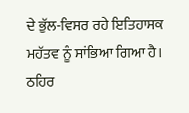ਦੇ ਭੁੱਲ-ਵਿਸਰ ਰਹੇ ਇਤਿਹਾਸਕ ਮਹੱਤਵ ਨੂੰ ਸਾਂਭਿਆ ਗਿਆ ਹੈ। ਠਹਿਰ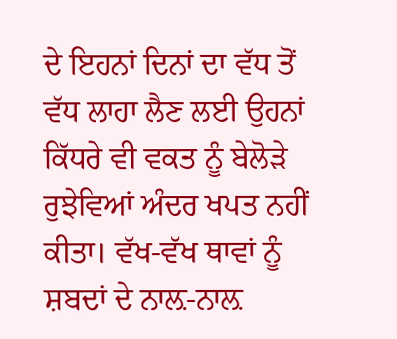ਦੇ ਇਹਨਾਂ ਦਿਨਾਂ ਦਾ ਵੱਧ ਤੋਂ ਵੱਧ ਲਾਹਾ ਲੈਣ ਲਈ ਉਹਨਾਂ ਕਿੱਧਰੇ ਵੀ ਵਕਤ ਨੂੰ ਬੇਲੋੜੇ ਰੁਝੇਵਿਆਂ ਅੰਦਰ ਖਪਤ ਨਹੀਂ ਕੀਤਾ। ਵੱਖ-ਵੱਖ ਥਾਵਾਂ ਨੂੰ ਸ਼ਬਦਾਂ ਦੇ ਨਾਲ਼-ਨਾਲ਼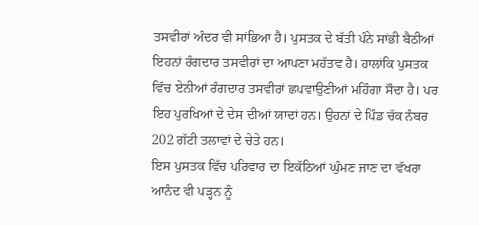ਤਸਵੀਰਾਂ ਅੰਦਰ ਵੀ ਸਾਂਭਿਆ ਹੈ। ਪੁਸਤਕ ਦੇ ਬੱਤੀ ਪੰਨੇ ਸਾਂਭੀ ਬੈਠੀਆਂ ਇਹਨਾਂ ਰੰਗਦਾਰ ਤਸਵੀਰਾਂ ਦਾ ਆਪਣਾ ਮਹੱਤਵ ਹੈ। ਹਾਲਾਂਕਿ ਪੁਸਤਕ ਵਿੱਚ ਏਨੀਆਂ ਰੰਗਦਾਰ ਤਸਵੀਰਾਂ ਛਪਵਾਉਣੀਆਂ ਮਹਿੰਗਾ ਸੌਦਾ ਹੈ। ਪਰ ਇਹ ਪੁਰਖਿਆਂ ਦੇ ਦੇਸ ਦੀਆਂ ਯਾਦਾਂ ਹਨ। ਉਹਨਾਂ ਦੇ ਪਿੰਡ ਚੱਕ ਨੰਬਰ 202 ਗੱਟੀ ਤਲਾਵਾਂ ਦੇ ਚੇਤੇ ਹਨ।
ਇਸ ਪੁਸਤਕ ਵਿੱਚ ਪਰਿਵਾਰ ਦਾ ਇਕੱਠਿਆਂ ਘੁੰਮਣ ਜਾਣ ਦਾ ਵੱਖਰਾ ਆਨੰਦ ਵੀ ਪੜ੍ਹਨ ਨੂੰ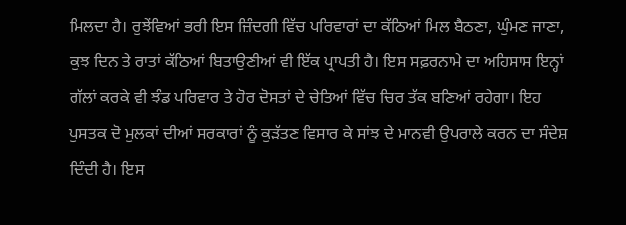ਮਿਲਦਾ ਹੈ। ਰੁਝੇਂਵਿਆਂ ਭਰੀ ਇਸ ਜ਼ਿੰਦਗੀ ਵਿੱਚ ਪਰਿਵਾਰਾਂ ਦਾ ਕੱਠਿਆਂ ਮਿਲ ਬੈਠਣਾ, ਘੁੰਮਣ ਜਾਣਾ, ਕੁਝ ਦਿਨ ਤੇ ਰਾਤਾਂ ਕੱਠਿਆਂ ਬਿਤਾਉਣੀਆਂ ਵੀ ਇੱਕ ਪ੍ਰਾਪਤੀ ਹੈ। ਇਸ ਸਫ਼ਰਨਾਮੇ ਦਾ ਅਹਿਸਾਸ ਇਨ੍ਹਾਂ ਗੱਲਾਂ ਕਰਕੇ ਵੀ ਝੰਡ ਪਰਿਵਾਰ ਤੇ ਹੋਰ ਦੋਸਤਾਂ ਦੇ ਚੇਤਿਆਂ ਵਿੱਚ ਚਿਰ ਤੱਕ ਬਣਿਆਂ ਰਹੇਗਾ। ਇਹ ਪੁਸਤਕ ਦੋ ਮੁਲਕਾਂ ਦੀਆਂ ਸਰਕਾਰਾਂ ਨੂੰ ਕੁੜੱਤਣ ਵਿਸਾਰ ਕੇ ਸਾਂਝ ਦੇ ਮਾਨਵੀ ਉਪਰਾਲੇ ਕਰਨ ਦਾ ਸੰਦੇਸ਼ ਦਿੰਦੀ ਹੈ। ਇਸ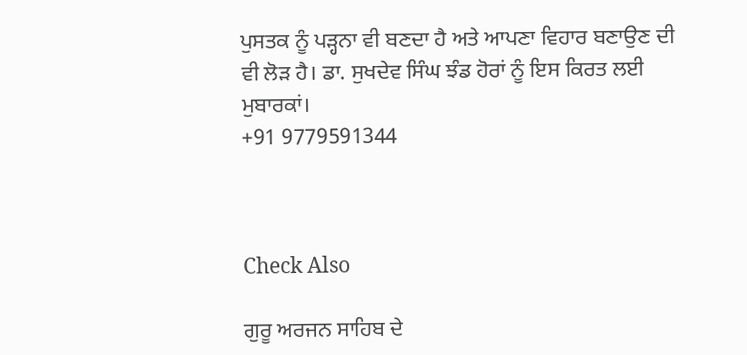ਪੁਸਤਕ ਨੂੰ ਪੜ੍ਹਨਾ ਵੀ ਬਣਦਾ ਹੈ ਅਤੇ ਆਪਣਾ ਵਿਹਾਰ ਬਣਾਉਣ ਦੀ ਵੀ ਲੋੜ ਹੈ। ਡਾ. ਸੁਖਦੇਵ ਸਿੰਘ ਝੰਡ ਹੋਰਾਂ ਨੂੰ ਇਸ ਕਿਰਤ ਲਈ ਮੁਬਾਰਕਾਂ।
+91 9779591344



Check Also

ਗੁਰੂ ਅਰਜਨ ਸਾਹਿਬ ਦੇ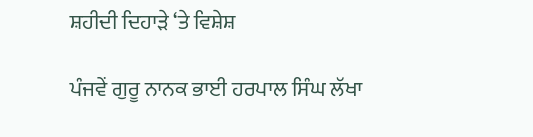ਸ਼ਹੀਦੀ ਦਿਹਾੜੇ ‘ਤੇ ਵਿਸ਼ੇਸ਼

ਪੰਜਵੇਂ ਗੁਰੂ ਨਾਨਕ ਭਾਈ ਹਰਪਾਲ ਸਿੰਘ ਲੱਖਾ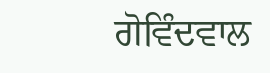ਗੋਵਿੰਦਵਾਲ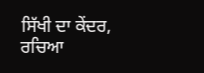ਸਿੱਖੀ ਦਾ ਕੇਂਦਰ, ਰਚਿਆ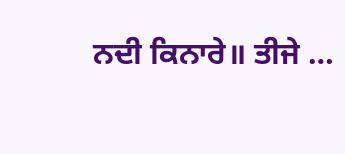ਨਦੀ ਕਿਨਾਰੇ॥ ਤੀਜੇ …